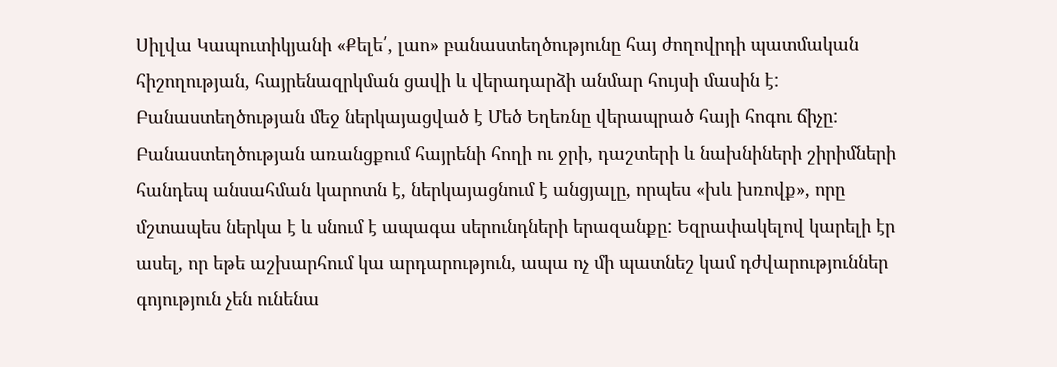Սիլվա Կապուտիկյանի «Քելե՛, լաո» բանաստեղծությունը հայ ժողովրդի պատմական հիշողության, հայրենազրկման ցավի և վերադարձի անմար հույսի մասին է: Բանաստեղծության մեջ ներկայացված է Մեծ Եղեռնը վերապրած հայի հոգու ճիչը: Բանաստեղծության առանցքում հայրենի հողի ու ջրի, դաշտերի և նախնիների շիրիմների հանդեպ անսահման կարոտն է, ներկայացնում է անցյալը, որպես «խև խռովք», որը մշտապես ներկա է և սնում է ապագա սերունդների երազանքը: Եզրափակելով կարելի էր ասել, որ եթե աշխարհում կա արդարություն, ապա ոչ մի պատնեշ կամ դժվարություններ գոյություն չեն ունենա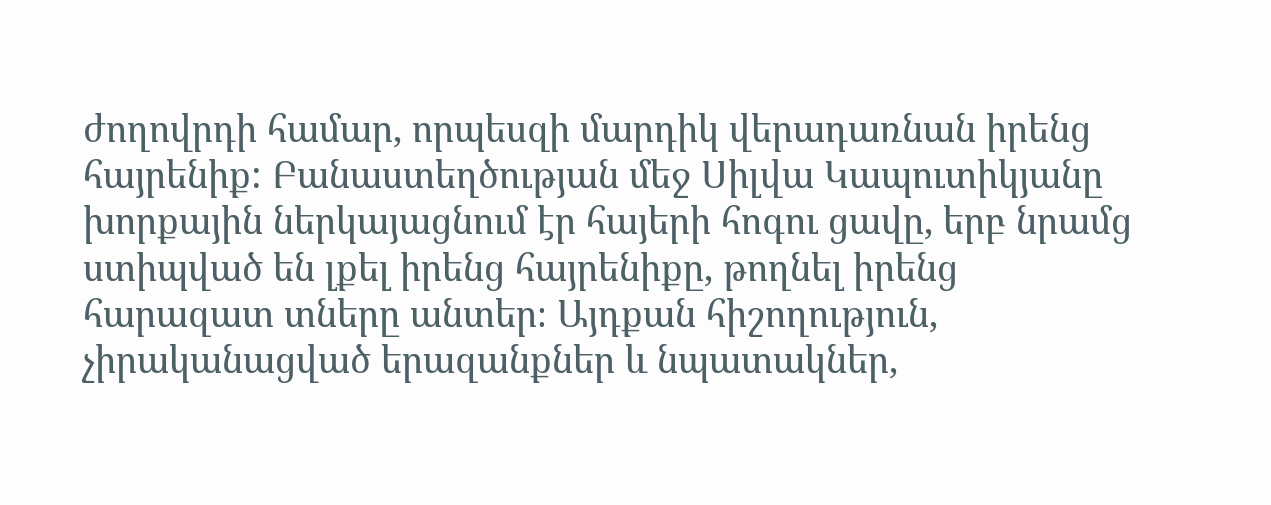ժողովրդի համար, որպեսզի մարդիկ վերադառնան իրենց հայրենիք: Բանաստեղծության մեջ Սիլվա Կապուտիկյանը խորքային ներկայացնում էր հայերի հոգու ցավը, երբ նրամց ստիպված են լքել իրենց հայրենիքը, թողնել իրենց հարազատ տները անտեր։ Այդքան հիշողություն, չիրականացված երազանքներ և նպատակներ,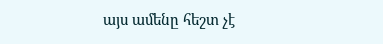այս ամենը հեշտ չէ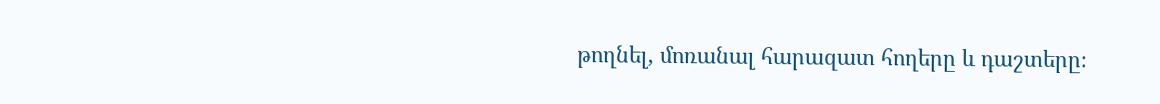թողնել, մոռանալ հարազատ հողերը և դաշտերը։